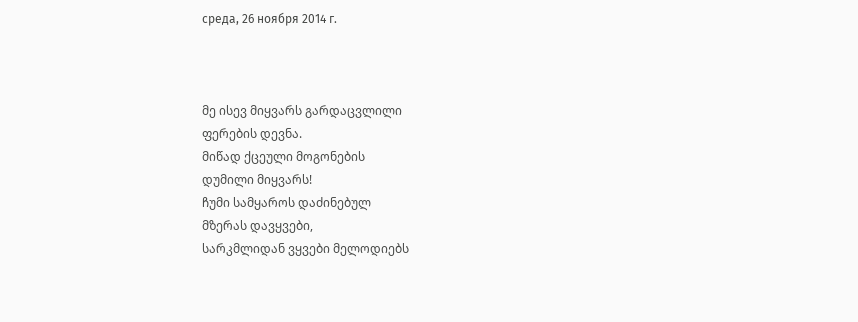среда, 26 ноября 2014 г.



მე ისევ მიყვარს გარდაცვლილი
ფერების დევნა.
მიწად ქცეული მოგონების
დუმილი მიყვარს!
ჩუმი სამყაროს დაძინებულ
მზერას დავყვები,
სარკმლიდან ვყვები მელოდიებს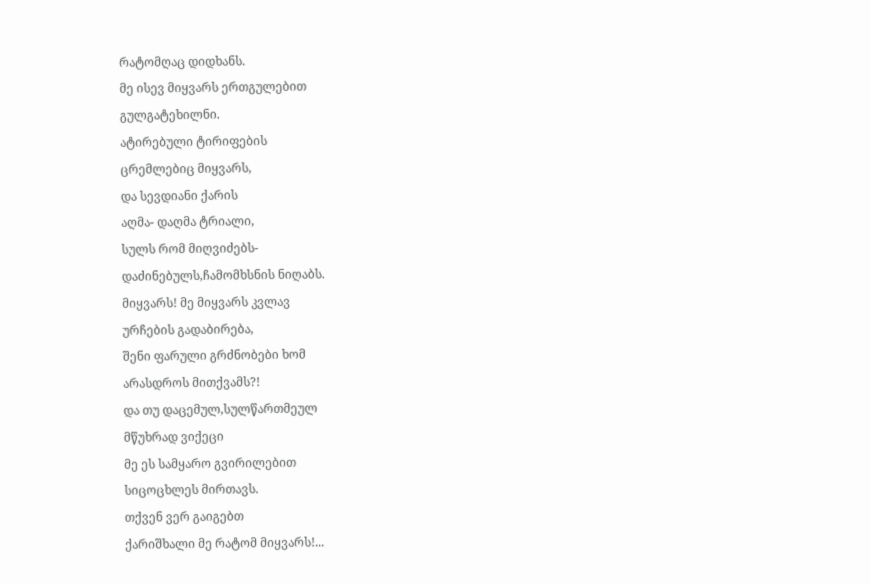რატომღაც დიდხანს.
მე ისევ მიყვარს ერთგულებით
გულგატეხილნი.
ატირებული ტირიფების
ცრემლებიც მიყვარს,
და სევდიანი ქარის
აღმა- დაღმა ტრიალი,
სულს რომ მიღვიძებს-
დაძინებულს,ჩამომხსნის ნიღაბს.
მიყვარს! მე მიყვარს კვლავ
ურჩების გადაბირება,
შენი ფარული გრძნობები ხომ
არასდროს მითქვამს?!
და თუ დაცემულ,სულწართმეულ
მწუხრად ვიქეცი
მე ეს სამყარო გვირილებით
სიცოცხლეს მირთავს.
თქვენ ვერ გაიგებთ
ქარიშხალი მე რატომ მიყვარს!...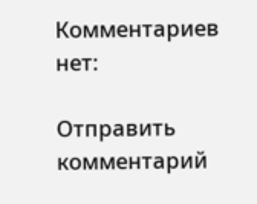Комментариев нет:

Отправить комментарий